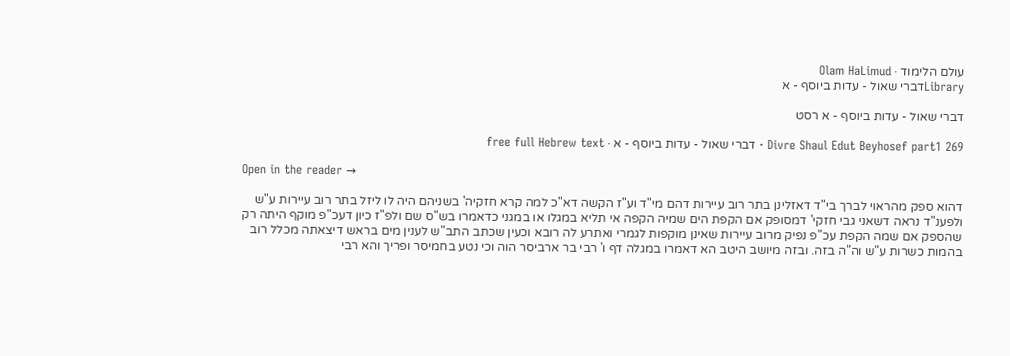עולם הלימוד · Olam HaLimud
Libraryדברי שאול - עדות ביוסף - א

דברי שאול - עדות ביוסף - א רסט

Divre Shaul Edut Beyhosef part1 269 · דברי שאול - עדות ביוסף - א · free full Hebrew text

Open in the reader →

דהוא ספק מהראוי לברך בי"ד דאזלינן בתר רוב עיירות דהם מי"ד וע"ז הקשה דא"כ למה קרא חזקיה' בשניהם היה לו ליזל בתר רוב עיירות ע"ש ולפענ"ד נראה דשאני גבי חזקי' דמסופק אם הקפת הים שמיה הקפה אי תליא במגלו או במגני כדאמרו בש"ס שם ולפ"ז כיון דעכ"פ מוקף היתה רק שהספק אם שמה הקפת עכ"פ נפיק מרוב עיירות שאינן מוקפות לגמרי ואתרע לה רובא וכעין שכתב התב"ש לענין מים בראש דיצאתה מכלל רוב בהמות כשרות ע"ש וה"ה בזה. ובזה מיושב היטב הא דאמרו במגלה דף ו' רבי בר ארביסר הוה וכי נטע בחמיסר ופריך והא רבי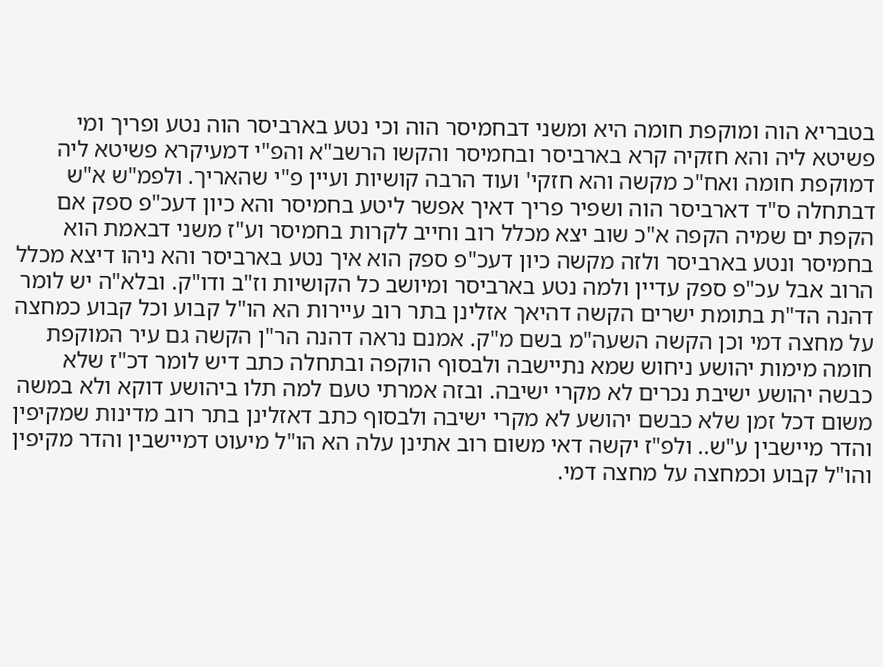בטבריא הוה ומוקפת חומה היא ומשני דבחמיסר הוה וכי נטע בארביסר הוה נטע ופריך ומי פשיטא ליה והא חזקיה קרא בארביסר ובחמיסר והקשו הרשב"א והפ"י דמעיקרא פשיטא ליה דמוקפת חומה ואח"כ מקשה והא חזקי' ועוד הרבה קושיות ועיין פ"י שהאריך. ולפמ"ש א"ש דבתחלה ס"ד דארביסר הוה ושפיר פריך דאיך אפשר ליטע בחמיסר והא כיון דעכ"פ ספק אם הקפת ים שמיה הקפה א"כ שוב יצא מכלל רוב וחייב לקרות בחמיסר וע"ז משני דבאמת הוא בחמיסר ונטע בארביסר ולזה מקשה כיון דעכ"פ ספק הוא איך נטע בארביסר והא ניהו דיצא מכלל הרוב אבל עכ"פ ספק עדיין ולמה נטע בארביסר ומיושב כל הקושיות וז"ב ודו"ק. ובלא"ה יש לומר דהנה הד"ת בתומת ישרים הקשה דהיאך אזלינן בתר רוב עיירות הא הו"ל קבוע וכל קבוע כמחצה על מחצה דמי וכן הקשה השעה"מ בשם מ"ק. אמנם נראה דהנה הר"ן הקשה גם עיר המוקפת חומה מימות יהושע ניחוש שמא נתיישבה ולבסוף הוקפה ובתחלה כתב דיש לומר דכ"ז שלא כבשה יהושע ישיבת נכרים לא מקרי ישיבה. ובזה אמרתי טעם למה תלו ביהושע דוקא ולא במשה משום דכל זמן שלא כבשם יהושע לא מקרי ישיבה ולבסוף כתב דאזלינן בתר רוב מדינות שמקיפין והדר מיישבין ע"ש.. ולפ"ז יקשה דאי משום רוב אתינן עלה הא הו"ל מיעוט דמיישבין והדר מקיפין והו"ל קבוע וכמחצה על מחצה דמי.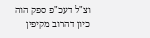וצ"ל דעכ"פ ספק הוה כיון דהרוב מקיפין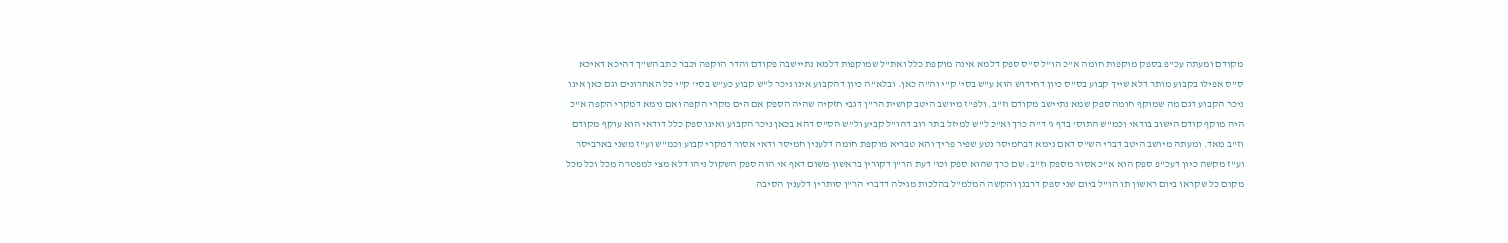מקודם ומעתה עכ"פ בספק מוקפות חומה א"כ הו"ל ס"ס ספק דלמא אינה מוקפת כלל ואת"ל שמוקפות דלמא נתיישבה פקודם והדר הוקפה וכבר כתב הש"ך דהיכא דאיכא ס"ס אפילו בקבוע מותר דלא שייך קבוע בס"ס כיון דחידוש הוא ע"ש בסי' ק"י וה"ה כאן. ובלא"ה כיון דהקבוע אינו ניכר ל"ש קבוע כע"ש בסי' ק"י כל האחרונים וגם כאן אינו ניכר הקבוע דגם מה שמוקף חומה ספק שמא נתיישב מקודם וז"ב. ולפ"ז מיושב היטב קושית הר"ן דגבי חזקיה שהיה הספק אם הים מקרי הקפה ואם נימא דמקרי הקפה א"כ היה מוקף קודם הישוב בודאי וכמ"ש התוס' בדף ג' ד"ה כרך וא"כ ל"ש למיזל בתר רוב דהו"ל קביע ול"ש הס"ס דהא בכאן ניכר הקבוע ואינו ספק כלל דודאי הוא עוקף מקודם וז"ב מאד. ומעתה מיושב היטב דברי הש"ס דאם נימא דבחמיסר נטע שפיר פריך והא טבריא מוקפת חומה דלענין חמיסר ודאי אסור דמקרי קבוע וכמ"ש וע"ז משני בארביסר וע"ז מקשה כיון דעכ"פ ספק הוא א"כ אסור מספק וז"ב: שם כרך שהוא ספק וכו' דעת הר"ן דקורין בראשון משום דאף אי הוה ספק השקול ניהו דלא מצי למפטרה מכל וכל מכל מקום כל שקראו ביום ראשון תו הו"ל ביום שני ספק דרבנן והקשה המלמ"ל בהלכות מגילה דדברי הר"ן סותרין דלענין הסיבה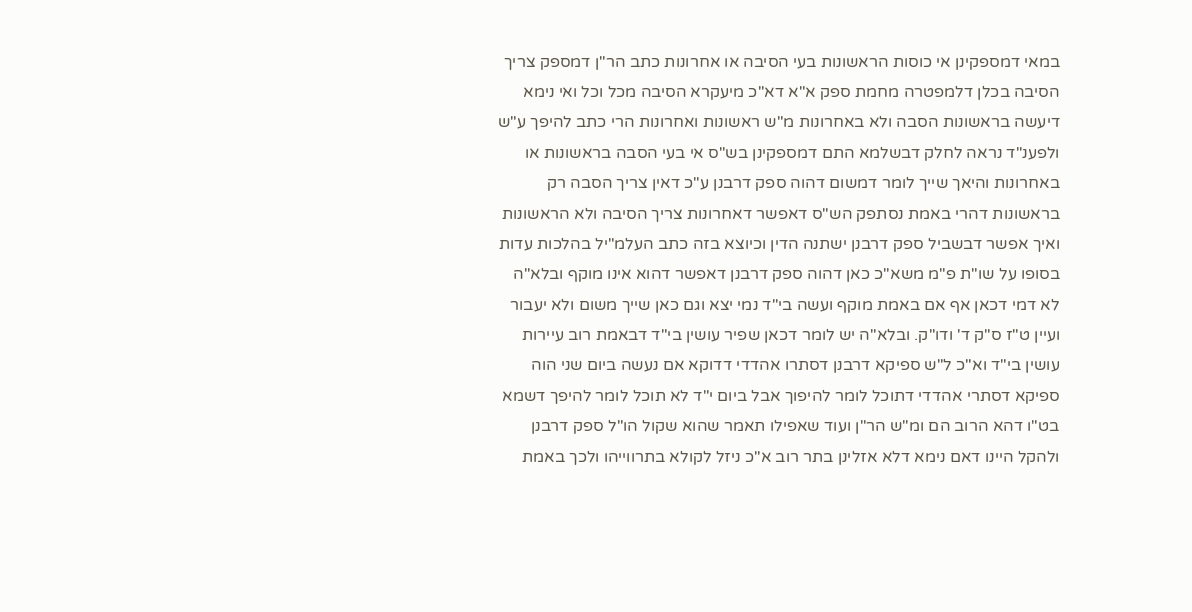במאי דמספקינן אי כוסות הראשונות בעי הסיבה או אחרונות כתב הר"ן דמספק צריך הסיבה בכלן דלמפטרה מחמת ספק א"א דא"כ מיעקרא הסיבה מכל וכל ואי נימא דיעשה בראשונות הסבה ולא באחרונות מ"ש ראשונות ואחרונות הרי כתב להיפך ע"ש ולפענ"ד נראה לחלק דבשלמא התם דמספקינן בש"ס אי בעי הסבה בראשונות או באחרונות והיאך שייך לומר דמשום דהוה ספק דרבנן ע"כ דאין צריך הסבה רק בראשונות דהרי באמת נסתפק הש"ס דאפשר דאחרונות צריך הסיבה ולא הראשונות ואיך אפשר דבשביל ספק דרבנן ישתנה הדין וכיוצא בזה כתב העלמ"יל בהלכות עדות בסופו על שו"ת פ"מ משא"כ כאן דהוה ספק דרבנן דאפשר דהוא אינו מוקף ובלא"ה לא דמי דכאן אף אם באמת מוקף ועשה בי"ד נמי יצא וגם כאן שייך משום ולא יעבור ועיין ט"ז ס"ק ד' ודו"ק. ובלא"ה יש לומר דכאן שפיר עושין בי"ד דבאמת רוב עיירות עושין בי"ד וא"כ ל"ש ספיקא דרבנן דסתרו אהדדי דדוקא אם נעשה ביום שני הוה ספיקא דסתרי אהדדי דתוכל לומר להיפוך אבל ביום י"ד לא תוכל לומר להיפך דשמא בט"ו דהא הרוב הם ומ"ש הר"ן ועוד שאפילו תאמר שהוא שקול הו"ל ספק דרבנן ולהקל היינו דאם נימא דלא אזלינן בתר רוב א"כ ניזל לקולא בתרווייהו ולכך באמת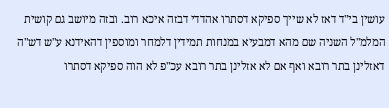עושין בי"ד דאז לא שייך ספיקא דסתרו אהדדי דבזה איכא רוב. ובזה מיושב גם קושית המלמ"ל השניה שם מהא דמבעיא במנחות תמידין דלמחר ומוספין דהאידנא ע"ש דש"ה דאזלינן בתר רובא ואף אם לא אזלינן בתר רובא עכ"פ לא הוה ספיקא דסתרו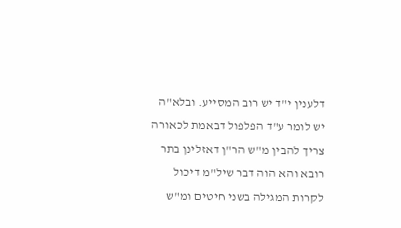דלענין י"ד יש רוב המסייע. ובלא"ה יש לומר ע"ד הפלפול דבאמת לכאורה צריך להבין מ"ש הר"ן דאזלינן בתר רובא והא הוה דבר שיל"מ דיכול לקרות המגילה בשני חיטים ומ"ש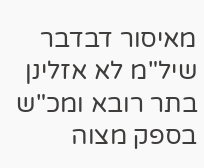מאיסור דבדבר שיל"מ לא אזלינן בתר רובא ומכ"ש בספק מצוה